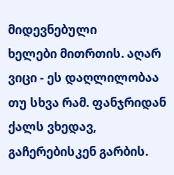მიდევნებული
ხელები მითრთის. აღარ ვიცი - ეს დაღლილობაა თუ სხვა რამ. ფანჯრიდან ქალს ვხედავ, გაჩერებისკენ გარბის.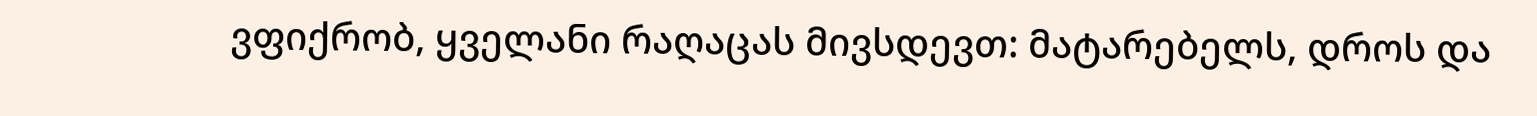ვფიქრობ, ყველანი რაღაცას მივსდევთ: მატარებელს, დროს და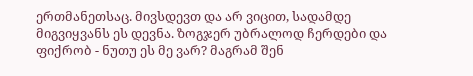ერთმანეთსაც. მივსდევთ და არ ვიცით, სადამდე მიგვიყვანს ეს დევნა. ზოგჯერ უბრალოდ ჩერდები და ფიქრობ - ნუთუ ეს მე ვარ? მაგრამ შენ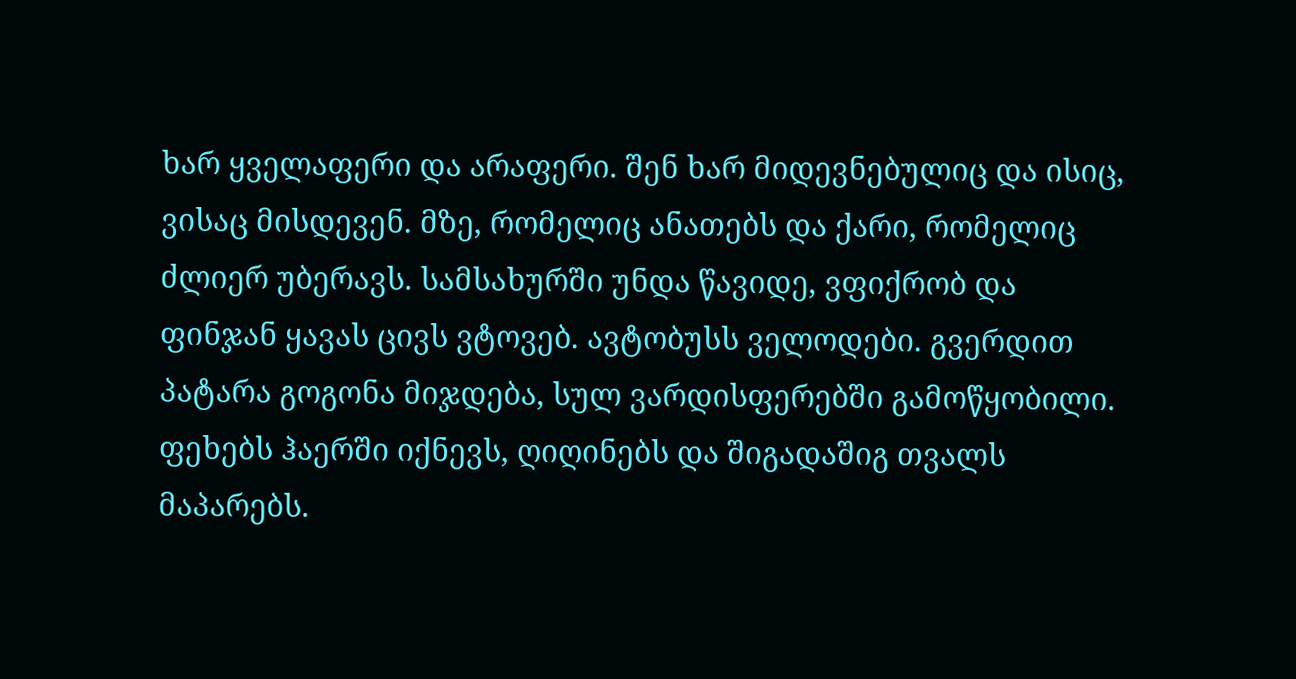ხარ ყველაფერი და არაფერი. შენ ხარ მიდევნებულიც და ისიც, ვისაც მისდევენ. მზე, რომელიც ანათებს და ქარი, რომელიც ძლიერ უბერავს. სამსახურში უნდა წავიდე, ვფიქრობ და ფინჯან ყავას ცივს ვტოვებ. ავტობუსს ველოდები. გვერდით პატარა გოგონა მიჯდება, სულ ვარდისფერებში გამოწყობილი. ფეხებს ჰაერში იქნევს, ღიღინებს და შიგადაშიგ თვალს მაპარებს.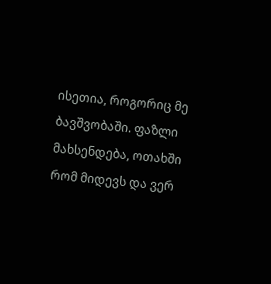ისეთია, როგორიც მე ბავშვობაში. ფაზლი მახსენდება, ოთახში რომ მიდევს და ვერ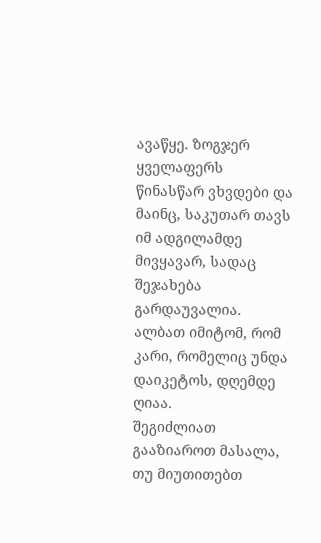ავაწყე. ზოგჯერ ყველაფერს წინასწარ ვხვდები და მაინც, საკუთარ თავს იმ ადგილამდე მივყავარ, სადაც შეჯახება გარდაუვალია. ალბათ იმიტომ, რომ კარი, რომელიც უნდა დაიკეტოს, დღემდე ღიაა.
შეგიძლიათ გააზიაროთ მასალა, თუ მიუთითებთ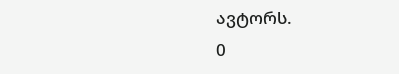ავტორს.
0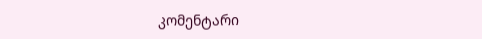კომენტარი